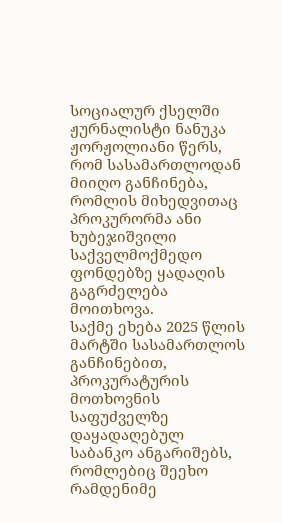სოციალურ ქსელში ჟურნალისტი ნანუკა ჟორჟოლიანი წერს, რომ სასამართლოდან მიიღო განჩინება, რომლის მიხედვითაც პროკურორმა ანი ხუბეჯიშვილი საქველმოქმედო ფონდებზე ყადაღის გაგრძელება მოითხოვა.
საქმე ეხება 2025 წლის მარტში სასამართლოს განჩინებით, პროკურატურის მოთხოვნის საფუძველზე დაყადაღებულ საბანკო ანგარიშებს, რომლებიც შეეხო რამდენიმე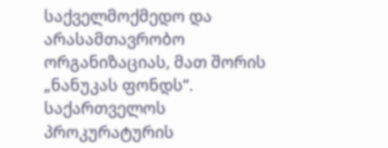საქველმოქმედო და არასამთავრობო ორგანიზაციას, მათ შორის „ნანუკას ფონდს“. საქართველოს პროკურატურის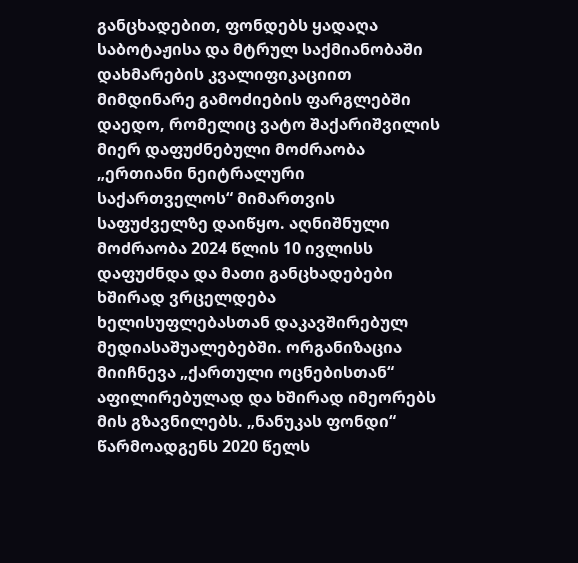განცხადებით, ფონდებს ყადაღა საბოტაჟისა და მტრულ საქმიანობაში დახმარების კვალიფიკაციით მიმდინარე გამოძიების ფარგლებში დაედო, რომელიც ვატო შაქარიშვილის მიერ დაფუძნებული მოძრაობა „ერთიანი ნეიტრალური საქართველოს“ მიმართვის საფუძველზე დაიწყო. აღნიშნული მოძრაობა 2024 წლის 10 ივლისს დაფუძნდა და მათი განცხადებები ხშირად ვრცელდება ხელისუფლებასთან დაკავშირებულ მედიასაშუალებებში. ორგანიზაცია მიიჩნევა „ქართული ოცნებისთან“ აფილირებულად და ხშირად იმეორებს მის გზავნილებს. „ნანუკას ფონდი“ წარმოადგენს 2020 წელს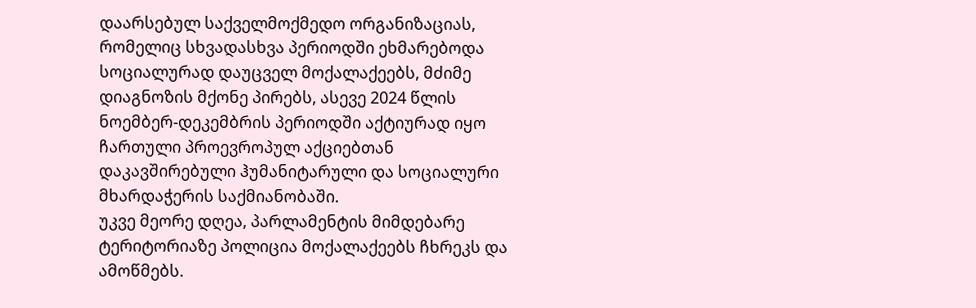დაარსებულ საქველმოქმედო ორგანიზაციას, რომელიც სხვადასხვა პერიოდში ეხმარებოდა სოციალურად დაუცველ მოქალაქეებს, მძიმე დიაგნოზის მქონე პირებს, ასევე 2024 წლის ნოემბერ-დეკემბრის პერიოდში აქტიურად იყო ჩართული პროევროპულ აქციებთან დაკავშირებული ჰუმანიტარული და სოციალური მხარდაჭერის საქმიანობაში.
უკვე მეორე დღეა, პარლამენტის მიმდებარე ტერიტორიაზე პოლიცია მოქალაქეებს ჩხრეკს და ამოწმებს.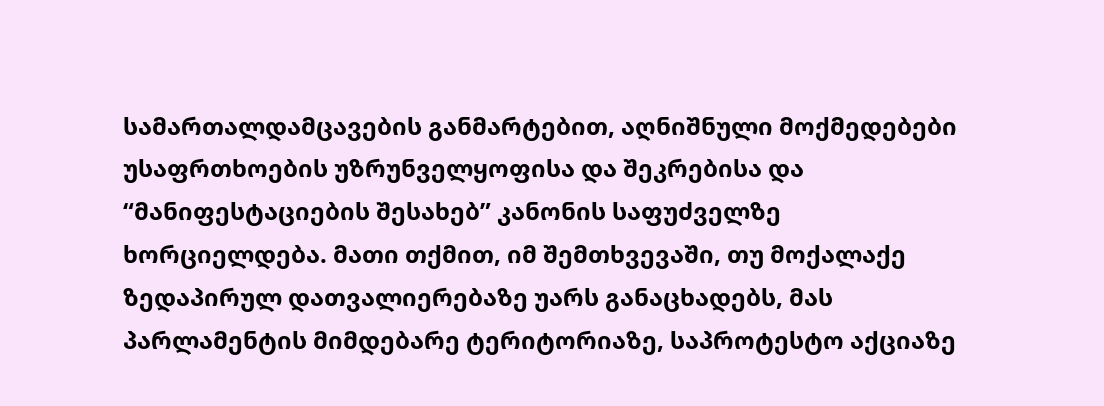სამართალდამცავების განმარტებით, აღნიშნული მოქმედებები უსაფრთხოების უზრუნველყოფისა და შეკრებისა და “მანიფესტაციების შესახებ” კანონის საფუძველზე ხორციელდება. მათი თქმით, იმ შემთხვევაში, თუ მოქალაქე ზედაპირულ დათვალიერებაზე უარს განაცხადებს, მას პარლამენტის მიმდებარე ტერიტორიაზე, საპროტესტო აქციაზე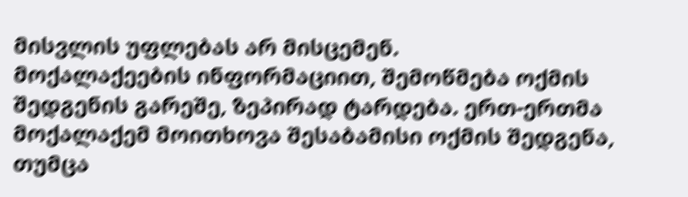მისვლის უფლებას არ მისცემენ.
მოქალაქეების ინფორმაციით, შემოწმება ოქმის შედგენის გარეშე, ზეპირად ტარდება. ერთ-ერთმა მოქალაქემ მოითხოვა შესაბამისი ოქმის შედგენა, თუმცა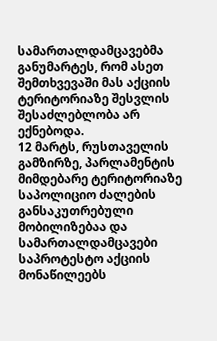სამართალდამცავებმა განუმარტეს, რომ ასეთ შემთხვევაში მას აქციის ტერიტორიაზე შესვლის შესაძლებლობა არ ექნებოდა.
12 მარტს, რუსთაველის გამზირზე, პარლამენტის მიმდებარე ტერიტორიაზე საპოლიციო ძალების განსაკუთრებული მობილიზებაა და სამართალდამცავები საპროტესტო აქციის მონაწილეებს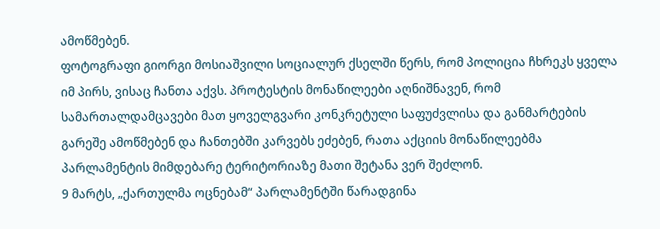ამოწმებენ.
ფოტოგრაფი გიორგი მოსიაშვილი სოციალურ ქსელში წერს, რომ პოლიცია ჩხრეკს ყველა იმ პირს, ვისაც ჩანთა აქვს. პროტესტის მონაწილეები აღნიშნავენ, რომ სამართალდამცავები მათ ყოველგვარი კონკრეტული საფუძვლისა და განმარტების გარეშე ამოწმებენ და ჩანთებში კარვებს ეძებენ, რათა აქციის მონაწილეებმა პარლამენტის მიმდებარე ტერიტორიაზე მათი შეტანა ვერ შეძლონ.
9 მარტს, „ქართულმა ოცნებამ“ პარლამენტში წარადგინა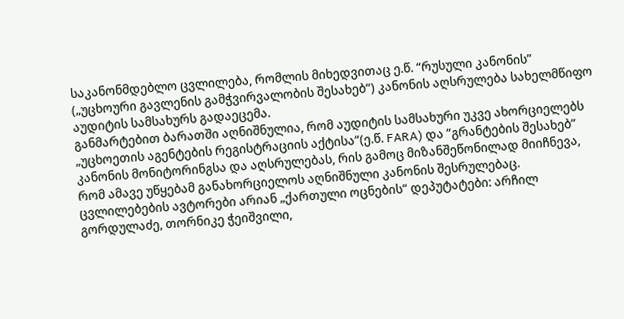საკანონმდებლო ცვლილება, რომლის მიხედვითაც ე.წ. “რუსული კანონის” („უცხოური გავლენის გამჭვირვალობის შესახებ“) კანონის აღსრულება სახელმწიფო აუდიტის სამსახურს გადაეცემა.
განმარტებით ბარათში აღნიშნულია, რომ აუდიტის სამსახური უკვე ახორციელებს „უცხოეთის აგენტების რეგისტრაციის აქტისა“(ე.წ. FARA) და “გრანტების შესახებ” კანონის მონიტორინგსა და აღსრულებას, რის გამოც მიზანშეწონილად მიიჩნევა, რომ ამავე უწყებამ განახორციელოს აღნიშნული კანონის შესრულებაც.
ცვლილებების ავტორები არიან „ქართული ოცნების“ დეპუტატები: არჩილ გორდულაძე, თორნიკე ჭეიშვილი,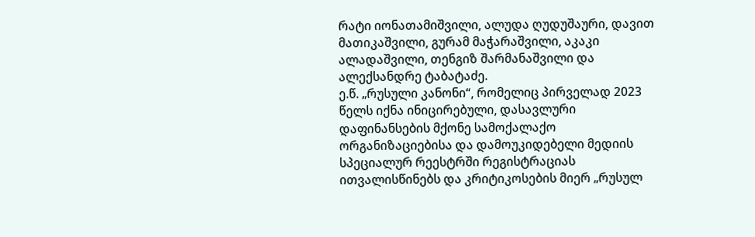რატი იონათამიშვილი, ალუდა ღუდუშაური, დავით მათიკაშვილი, გურამ მაჭარაშვილი, აკაკი ალადაშვილი, თენგიზ შარმანაშვილი და ალექსანდრე ტაბატაძე.
ე.წ. „რუსული კანონი“, რომელიც პირველად 2023 წელს იქნა ინიცირებული, დასავლური დაფინანსების მქონე სამოქალაქო ორგანიზაციებისა და დამოუკიდებელი მედიის სპეციალურ რეესტრში რეგისტრაციას ითვალისწინებს და კრიტიკოსების მიერ „რუსულ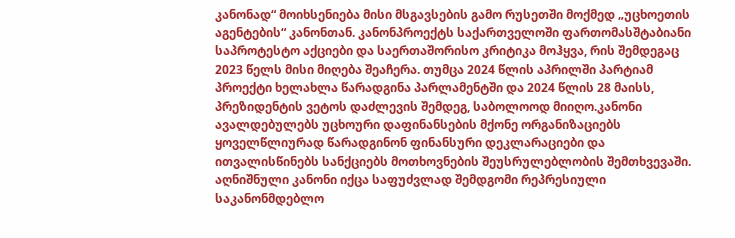კანონად“ მოიხსენიება მისი მსგავსების გამო რუსეთში მოქმედ „უცხოეთის აგენტების“ კანონთან. კანონპროექტს საქართველოში ფართომასშტაბიანი საპროტესტო აქციები და საერთაშორისო კრიტიკა მოჰყვა, რის შემდეგაც 2023 წელს მისი მიღება შეაჩერა. თუმცა 2024 წლის აპრილში პარტიამ პროექტი ხელახლა წარადგინა პარლამენტში და 2024 წლის 28 მაისს, პრეზიდენტის ვეტოს დაძლევის შემდეგ, საბოლოოდ მიიღო.კანონი ავალდებულებს უცხოური დაფინანსების მქონე ორგანიზაციებს ყოველწლიურად წარადგინონ ფინანსური დეკლარაციები და ითვალისწინებს სანქციებს მოთხოვნების შეუსრულებლობის შემთხვევაში.
აღნიშნული კანონი იქცა საფუძვლად შემდგომი რეპრესიული საკანონმდებლო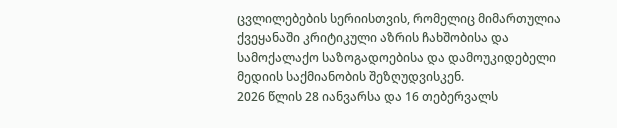ცვლილებების სერიისთვის, რომელიც მიმართულია ქვეყანაში კრიტიკული აზრის ჩახშობისა და სამოქალაქო საზოგადოებისა და დამოუკიდებელი მედიის საქმიანობის შეზღუდვისკენ.
2026 წლის 28 იანვარსა და 16 თებერვალს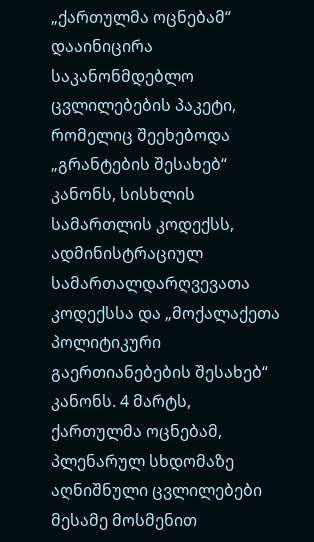„ქართულმა ოცნებამ“ დააინიცირა საკანონმდებლო ცვლილებების პაკეტი, რომელიც შეეხებოდა „გრანტების შესახებ“ კანონს, სისხლის სამართლის კოდექსს, ადმინისტრაციულ სამართალდარღვევათა კოდექსსა და „მოქალაქეთა პოლიტიკური გაერთიანებების შესახებ“ კანონს. 4 მარტს, ქართულმა ოცნებამ, პლენარულ სხდომაზე აღნიშნული ცვლილებები მესამე მოსმენით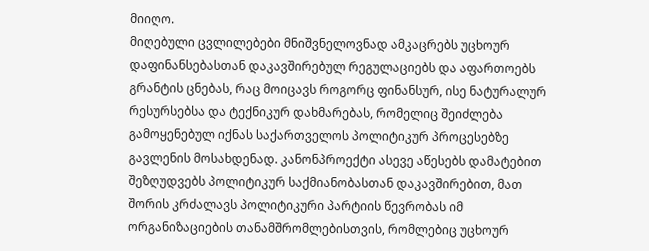მიიღო.
მიღებული ცვლილებები მნიშვნელოვნად ამკაცრებს უცხოურ დაფინანსებასთან დაკავშირებულ რეგულაციებს და აფართოებს გრანტის ცნებას, რაც მოიცავს როგორც ფინანსურ, ისე ნატურალურ რესურსებსა და ტექნიკურ დახმარებას, რომელიც შეიძლება გამოყენებულ იქნას საქართველოს პოლიტიკურ პროცესებზე გავლენის მოსახდენად. კანონპროექტი ასევე აწესებს დამატებით შეზღუდვებს პოლიტიკურ საქმიანობასთან დაკავშირებით, მათ შორის კრძალავს პოლიტიკური პარტიის წევრობას იმ ორგანიზაციების თანამშრომლებისთვის, რომლებიც უცხოურ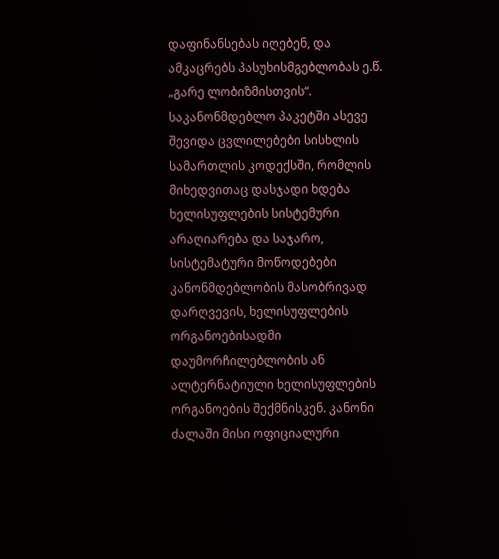დაფინანსებას იღებენ, და ამკაცრებს პასუხისმგებლობას ე.წ. „გარე ლობიზმისთვის“.
საკანონმდებლო პაკეტში ასევე შევიდა ცვლილებები სისხლის სამართლის კოდექსში, რომლის მიხედვითაც დასჯადი ხდება ხელისუფლების სისტემური არაღიარება და საჯარო, სისტემატური მოწოდებები კანონმდებლობის მასობრივად დარღვევის, ხელისუფლების ორგანოებისადმი დაუმორჩილებლობის ან ალტერნატიული ხელისუფლების ორგანოების შექმნისკენ. კანონი ძალაში მისი ოფიციალური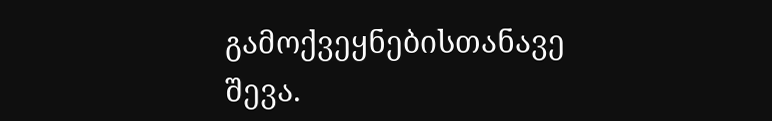გამოქვეყნებისთანავე შევა.